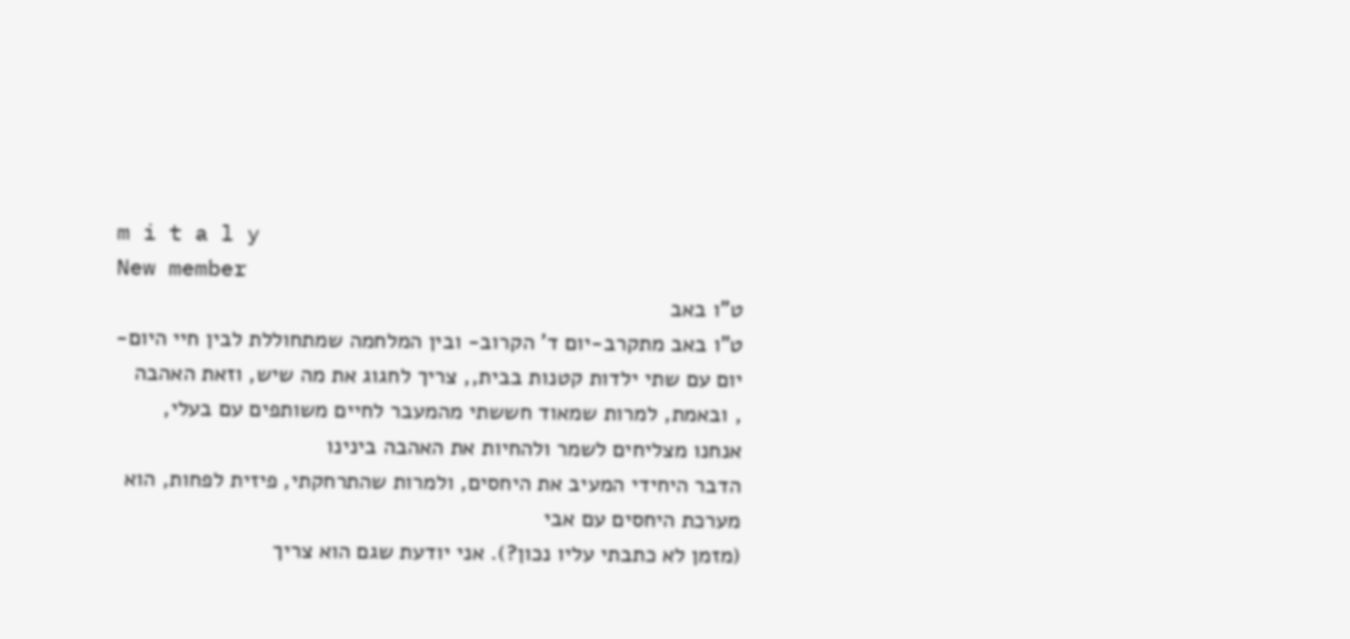m i t a l y
New member
ט"ו באב
ט"ו באב מתקרב-יום ד' הקרוב- ובין המלחמה שמתחוללת לבין חיי היום-יום עם שתי ילדות קטנות בבית,, צריך לחגוג את מה שיש, וזאת האהבה
, ובאמת, למרות שמאוד חששתי מהמעבר לחיים משותפים עם בעלי, אנחנו מצליחים לשמר ולהחיות את האהבה בינינו
הדבר היחידי המעיב את היחסים, ולמרות שהתרחקתי, פיזית לפחות, הוא מערכת היחסים עם אבי
(מזמן לא כתבתי עליו נכון?). אני יודעת שגם הוא צריך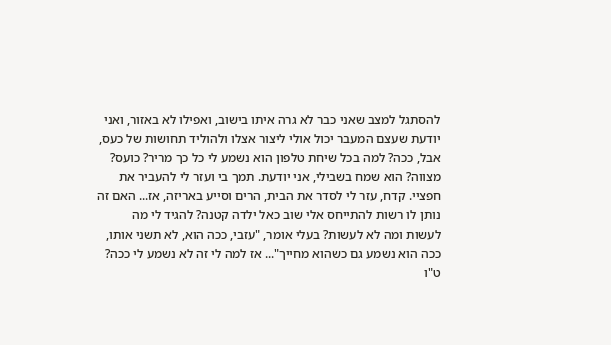להסתגל למצב שאני כבר לא גרה איתו בישוב, ואפילו לא באזור, ואני יודעת שעצם המעבר יכול אולי ליצור אצלו ולהוליד תחושות של כעס, אבל, ככה? למה בכל שיחת טלפון הוא נשמע לי כל כך מריר? כועס? מצווה? הוא שמח בשבילי, אני יודעת. תמך בי ועזר לי להעביר את חפציי. קדח, עזר לי לסדר את הבית, הרים וסייע באריזה, אז... האם זה נותן לו רשות להתייחס אלי שוב כאל ילדה קטנה? להגיד לי מה לעשות ומה לא לעשות? בעלי אומר, "עזבי, ככה הוא, לא תשני אותו, ככה הוא נשמע גם כשהוא מחייך"... אז למה לי זה לא נשמע לי ככה?
ט"ו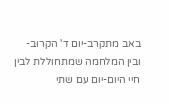באב מתקרב-יום ד' הקרוב- ובין המלחמה שמתחוללת לבין חיי היום-יום עם שתי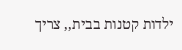ילדות קטנות בבית,, צריך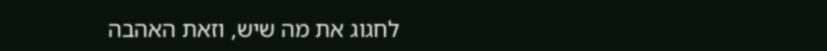לחגוג את מה שיש, וזאת האהבה